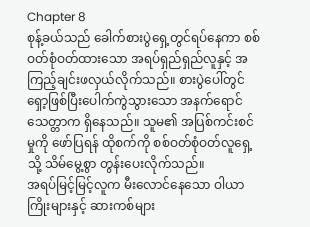Chapter 8
စုန့်ခယ်သည် ခေါက်စားပွဲရှေ့တွင်ရပ်နေကာ စစ်ဝတ်စုံဝတ်ထားသော အရပ်ရှည်ရှည်လူနှင့် အကြည့်ချင်းဖလှယ်လိုက်သည်။ စားပွဲပေါ်တွင် ရှော့ဖြစ်ပြီးပေါက်ကွဲသွားသော အနက်ရောင်သေတ္တာက ရှိနေသည်။ သူမ၏ အပြစ်ကင်းစင်မှုကို ဖော်ပြရန် ထိုစက်ကို စစ်ဝတ်စုံဝတ်လူရှေ့သို့ သိမ်မွေ့စွာ တွန်းပေးလိုက်သည်။
အရပ်မြင့်မြင့်လူက မီးလောင်နေသော ဝါယာကြိုးများနှင့် ဆားကစ်များ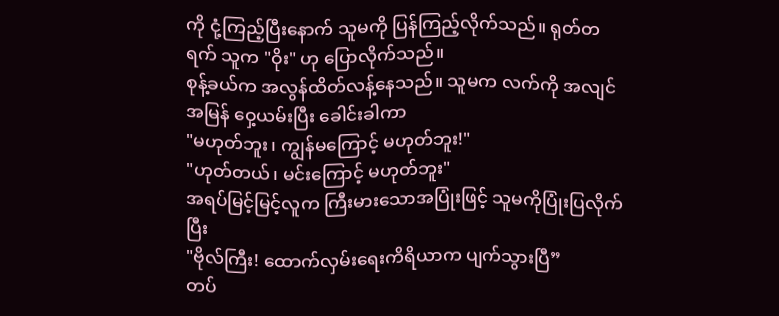ကို ငုံ့ကြည့်ပြီးနောက် သူမကို ပြန်ကြည့်လိုက်သည်။ ရုတ်တရက် သူက "ဝိုး" ဟု ပြောလိုက်သည်။
စုန့်ခယ်က အလွန်ထိတ်လန့်နေသည်။ သူမက လက်ကို အလျင်အမြန် ဝှေ့ယမ်းပြီး ခေါင်းခါကာ
"မဟုတ်ဘူး၊ ကျွန်မကြောင့် မဟုတ်ဘူး!"
"ဟုတ်တယ်၊ မင်းကြောင့် မဟုတ်ဘူး"
အရပ်မြင့်မြင့်လူက ကြီးမားသောအပြုံးဖြင့် သူမကိုပြုံးပြလိုက်ပြီး
"ဗိုလ်ကြီး! ထောက်လှမ်းရေးကိရိယာက ပျက်သွားပြီ”
တပ်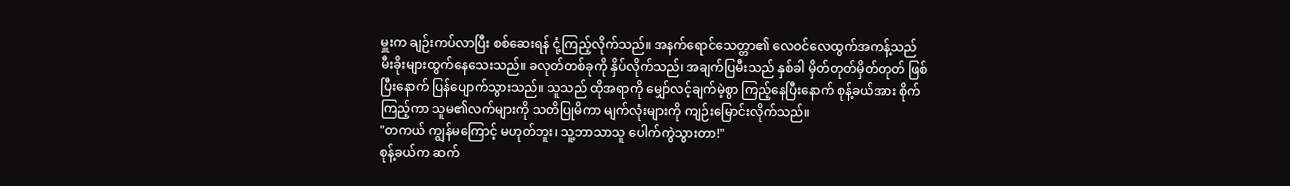မှူးက ချဉ်းကပ်လာပြီး စစ်ဆေးရန် ငုံ့ကြည့်လိုက်သည်။ အနက်ရောင်သေတ္တာ၏ လေဝင်လေထွက်အကန့်သည် မီးခိုးများထွက်နေသေးသည်။ ခလုတ်တစ်ခုကို နှိပ်လိုက်သည်၊ အချက်ပြမီးသည် နှစ်ခါ မှိတ်တုတ်မှိတ်တုတ် ဖြစ်ပြီးနောက် ပြန်ပျောက်သွားသည်။ သူသည် ထိုအရာကို မျှော်လင့်ချက်မဲ့စွာ ကြည့်နေပြီးနောက် စုန့်ခယ်အား စိုက်ကြည့်ကာ သူမ၏လက်များကို သတိပြုမိကာ မျက်လုံးများကို ကျဉ်းမြောင်းလိုက်သည်။
"တကယ် ကျွန်မကြောင့် မဟုတ်ဘူး၊ သူ့ဘာသာသူ ပေါက်ကွဲသွားတာ!"
စုန့်ခယ်က ဆက်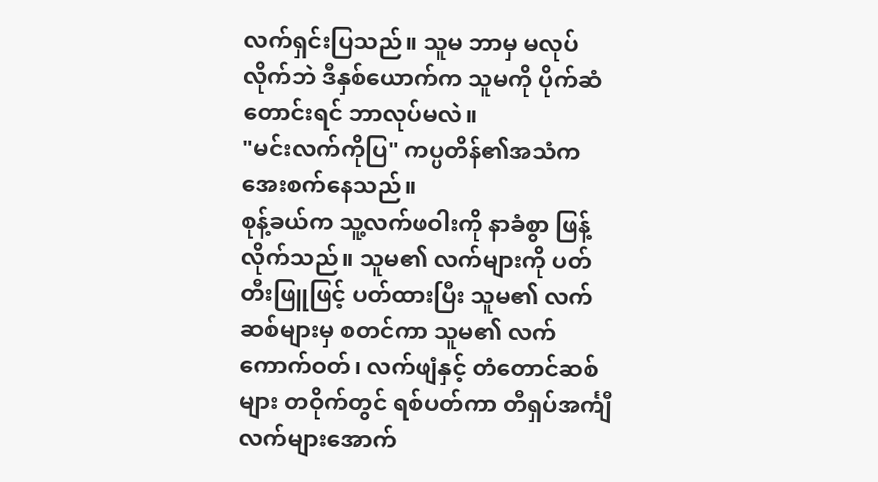လက်ရှင်းပြသည်။ သူမ ဘာမှ မလုပ်လိုက်ဘဲ ဒီနှစ်ယောက်က သူမကို ပိုက်ဆံတောင်းရင် ဘာလုပ်မလဲ။
"မင်းလက်ကိုပြ" ကပ္ပတိန်၏အသံက အေးစက်နေသည်။
စုန့်ခယ်က သူ့လက်ဖဝါးကို နာခံစွာ ဖြန့်လိုက်သည်။ သူမ၏ လက်များကို ပတ်တီးဖြူဖြင့် ပတ်ထားပြီး သူမ၏ လက်ဆစ်များမှ စတင်ကာ သူမ၏ လက်ကောက်ဝတ်၊ လက်ဖျံနှင့် တံတောင်ဆစ်များ တဝိုက်တွင် ရစ်ပတ်ကာ တီရှပ်အင်္ကျီလက်များအောက်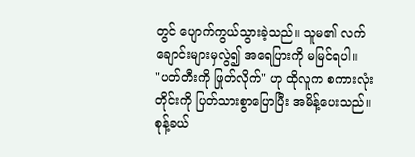တွင် ပျောက်ကွယ်သွားခဲ့သည်။ သူမ၏ လက်ချောင်းများမှလွဲ၍ အရေပြားကို မမြင်ရပါ။
"ပတ်တီးကို ဖြုတ်လိုက်" ဟု ထိုလူက စကားလုံးတိုင်းကို ပြတ်သားစွာပြောပြီး အမိန့်ပေးသည်။
စုန့်ခယ်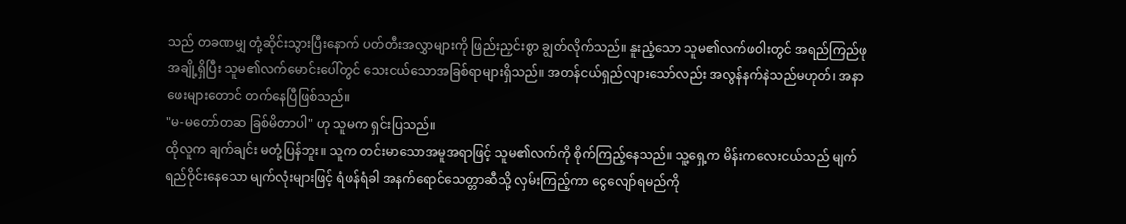သည် တခဏမျှ တုံ့ဆိုင်းသွားပြီးနောက် ပတ်တီးအလွှာများကို ဖြည်းညှင်းစွာ ချွတ်လိုက်သည်။ နူးညံ့သော သူမ၏လက်ဖဝါးတွင် အရည်ကြည်ဖုအချို့ရှိပြီး သူမ၏လက်မောင်းပေါ်တွင် သေးငယ်သောအခြစ်ရာများရှိသည်။ အတန်ငယ်ရှည်လျားသော်လည်း အလွန်နက်နဲသည်မဟုတ်၊ အနာဖေးများတောင် တက်နေပြီဖြစ်သည်။
"မ-မတော်တဆ ခြစ်မိတာပါ" ဟု သူမက ရှင်းပြသည်။
ထိုလူက ချက်ချင်း မတုံ့ပြန်ဘူး။ သူက တင်းမာသောအမူအရာဖြင့် သူမ၏လက်ကို စိုက်ကြည့်နေသည်။ သူ့ရှေ့က မိန်းကလေးငယ်သည် မျက်ရည်ဝိုင်းနေသော မျက်လုံးများဖြင့် ရံဖန်ရံခါ အနက်ရောင်သေတ္တာဆီသို့ လှမ်းကြည့်ကာ ငွေလျော်ရမည်ကို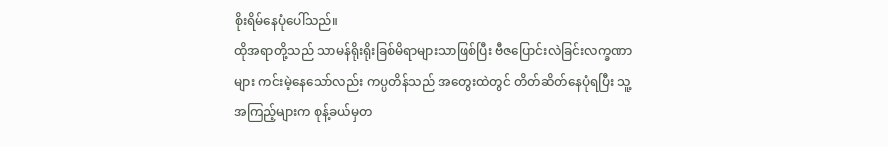စိုးရိမ်နေပုံပေါ်သည်။
ထိုအရာတို့သည် သာမန်ရိုးရိုးခြစ်မိရာများသာဖြစ်ပြီး ဗီဇပြောင်းလဲခြင်းလက္ခဏာများ ကင်းမဲ့နေသော်လည်း ကပ္ပတိန်သည် အတွေးထဲတွင် တိတ်ဆိတ်နေပုံရပြီး သူ့အကြည့်များက စုန့်ခယ်မှတ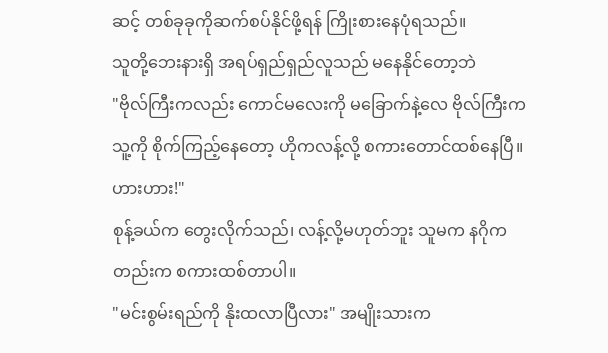ဆင့် တစ်ခုခုကိုဆက်စပ်နိုင်ဖို့ရန် ကြိုးစားနေပုံရသည်။
သူတို့ဘေးနားရှိ အရပ်ရှည်ရှည်လူသည် မနေနိုင်တော့ဘဲ
"ဗိုလ်ကြီးကလည်း ကောင်မလေးကို မခြောက်နဲ့လေ ဗိုလ်ကြီးက သူ့ကို စိုက်ကြည့်နေတော့ ဟိုကလန့်လို့ စကားတောင်ထစ်နေပြီ။ ဟားဟား!"
စုန့်ခယ်က တွေးလိုက်သည်၊ လန့်လို့မဟုတ်ဘူး သူမက နဂိုကတည်းက စကားထစ်တာပါ။
"မင်းစွမ်းရည်ကို နိုးထလာပြီလား" အမျိုးသားက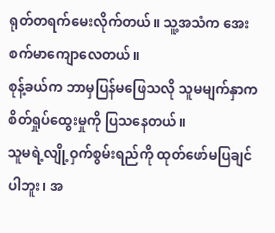ရုတ်တရက်မေးလိုက်တယ်။ သူ့အသံက အေးစက်မာကျောလေတယ်။
စုန့်ခယ်က ဘာမှပြန်မဖြေသလို သူမမျက်နှာက စိတ်ရှုပ်ထွေးမှုကို ပြသနေတယ်။
သူမရဲ့လျို့ဝှက်စွမ်းရည်ကို ထုတ်ဖော်မပြချင်ပါဘူး၊ အ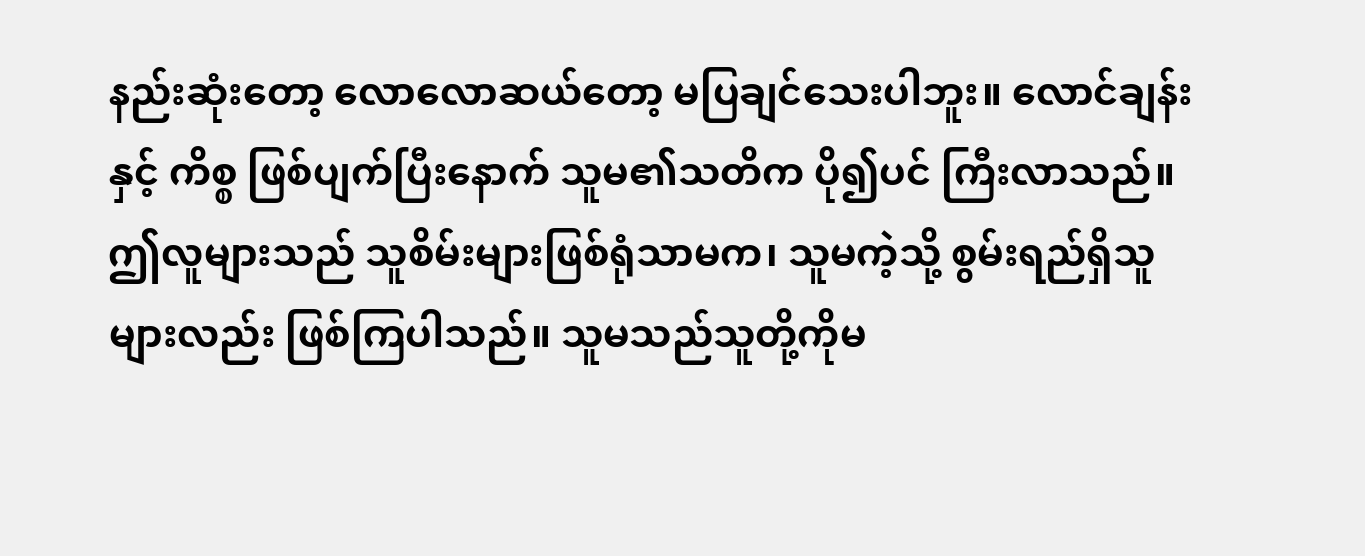နည်းဆုံးတော့ လောလောဆယ်တော့ မပြချင်သေးပါဘူး။ လောင်ချန်းနှင့် ကိစ္စ ဖြစ်ပျက်ပြီးနောက် သူမ၏သတိက ပို၍ပင် ကြီးလာသည်။ ဤလူများသည် သူစိမ်းများဖြစ်ရုံသာမက၊ သူမကဲ့သို့ စွမ်းရည်ရှိသူများလည်း ဖြစ်ကြပါသည်။ သူမသည်သူတို့ကိုမ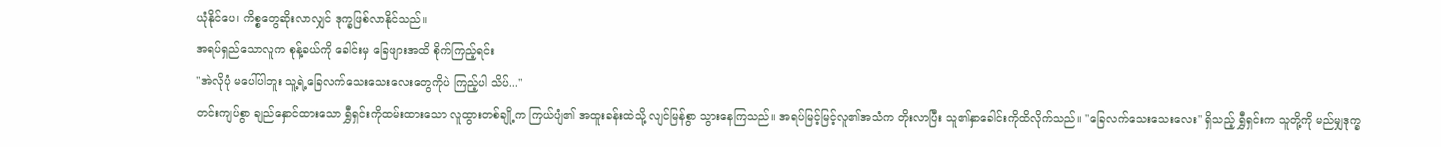ယုံနိုင်ပေ၊ ကိစ္စတွေဆိုးလာလျှင် ဒုက္ခဖြစ်လာနိုင်သည်။
အရပ်ရှည်သောလူက စုန့်ခယ်ကို ခေါင်းမှ ခြေဖျားအထိ စိုက်ကြည့်ရင်း
"အဲလိုပုံ မပေါ်ပါဘူး သူ့ရဲ့ခြေလက်သေးသေးလေးတွေကိုပဲ ကြည့်ပါ သိပ်..."
တင်းကျပ်စွာ ချည်နှောင်ထားသော ရွှီရှင်းကိုထမ်းထားသော လူထွားတစ်ချို့က ကြယ်ပျံ၏ အထူးခန်းထဲသို့ လျင်မြန်စွာ သွားနေကြသည်။ အရပ်မြင့်မြင့်လူ၏အသံက တိုးလာပြီး သူ၏နှာခေါင်းကိုထိလိုက်သည်။ "ခြေလက်သေးသေးလေး" ရှိသည့် ရွှီရှင်းက သူတို့ကို မည်မျှဒုက္ခ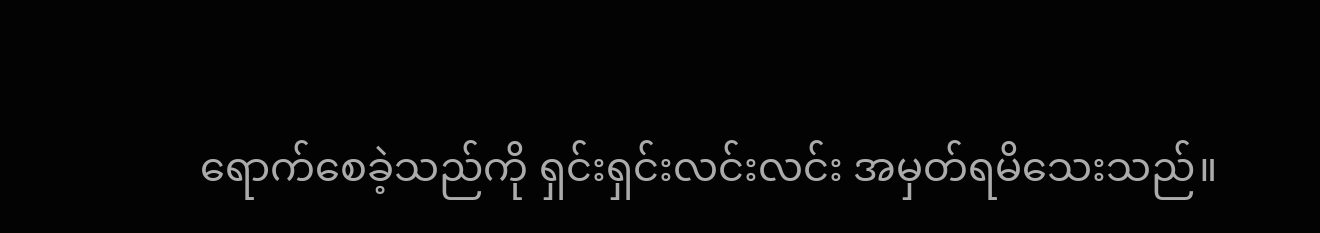ရောက်စေခဲ့သည်ကို ရှင်းရှင်းလင်းလင်း အမှတ်ရမိသေးသည်။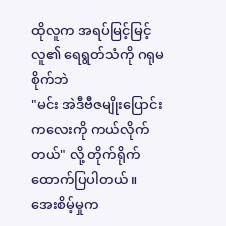ထိုလူက အရပ်မြင့်မြင့်လူ၏ ရေရွတ်သံကို ဂရုမစိုက်ဘဲ
"မင်း အဲဒီဗီဇမျိုးပြောင်းကလေးကို ကယ်လိုက်တယ်" လို့ တိုက်ရိုက် ထောက်ပြပါတယ်။
အေးစိမ့်မှုက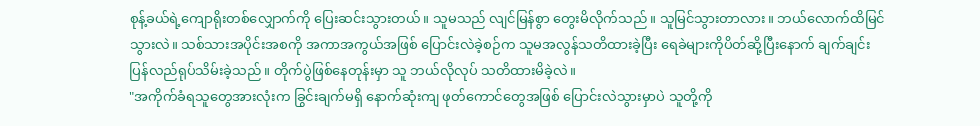စုန့်ခယ်ရဲ့ကျောရိုးတစ်လျှောက်ကို ပြေးဆင်းသွားတယ်။ သူမသည် လျင်မြန်စွာ တွေးမိလိုက်သည်။ သူမြင်သွားတာလား။ ဘယ်လောက်ထိမြင်သွားလဲ။ သစ်သားအပိုင်းအစကို အကာအကွယ်အဖြစ် ပြောင်းလဲခဲ့စဉ်က သူမအလွန်သတိထားခဲ့ပြီး ရေခဲများကိုပိတ်ဆို့ပြီးနောက် ချက်ချင်း ပြန်လည်ရုပ်သိမ်းခဲ့သည်။ တိုက်ပွဲဖြစ်နေတုန်းမှာ သူ ဘယ်လိုလုပ် သတိထားမိခဲ့လဲ။
"အကိုက်ခံရသူတွေအားလုံးက ခြွင်းချက်မရှိ နောက်ဆုံးကျ ဖုတ်ကောင်တွေအဖြစ် ပြောင်းလဲသွားမှာပဲ သူတို့ကို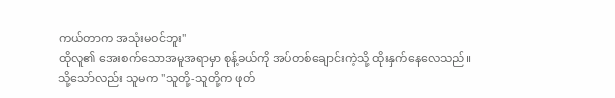ကယ်တာက အသုံးမဝင်ဘူး"
ထိုလူ၏ အေးစက်သောအမူအရာမှာ စုန့်ခယ်ကို အပ်တစ်ချောင်းကဲ့သို့ ထိုးနှက်နေလေသည်။ သို့သော်လည်း သူမက "သူတို့-သူတို့က ဖုတ်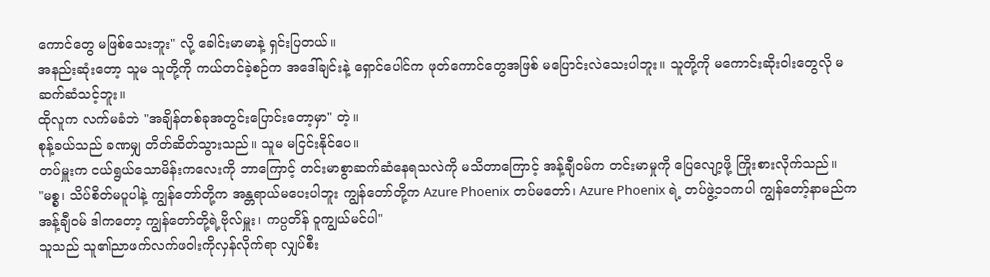ကောင်တွေ မဖြစ်သေးဘူး" လို့ ခေါင်းမာမာနဲ့ ရှင်းပြတယ်။
အနည်းဆုံးတော့ သူမ သူတို့ကို ကယ်တင်ခဲ့စဉ်က အဒေါ်ချင်းနဲ့ ရှောင်ပေါင်က ဖုတ်ကောင်တွေအဖြစ် မပြောင်းလဲသေးပါဘူး။ သူတို့ကို မကောင်းဆိုးဝါးတွေလို မဆက်ဆံသင့်ဘူး။
ထိုလူက လက်မခံဘဲ "အချိန်တစ်ခုအတွင်းပြောင်းတော့မှာ" တဲ့။
စုန့်ခယ်သည် ခဏမျှ တိတ်ဆိတ်သွားသည်။ သူမ မငြင်းနိုင်ပေ။
တပ်မှူးက ငယ်ရွယ်သောမိန်းကလေးကို ဘာကြောင့် တင်းမာစွာဆက်ဆံနေရသလဲကို မသိတာကြောင့် အန့်ချီဝမ်က တင်းမာမှုကို ပြေလျော့ဖို့ ကြိုးစားလိုက်သည်။
"မစ္စ၊ သိပ်စိတ်မပူပါနဲ့ ကျွန်တော်တို့က အန္တရာယ်မပေးပါဘူး ကျွန်တော်တို့က Azure Phoenix တပ်မတော်၊ Azure Phoenix ရဲ့ တပ်ဖွဲ့၁၁ကပါ ကျွန်တော့်နာမည်က အန့်ချီဝမ် ဒါကတော့ ကျွန်တော်တို့ရဲ့ဗိုလ်မှူး၊ ကပ္ပတိန် ဝူကျွယ်မင်ပါ"
သူသည် သူ၏ညာဖက်လက်ဖဝါးကိုလှန်လိုက်ရာ လျှပ်စီး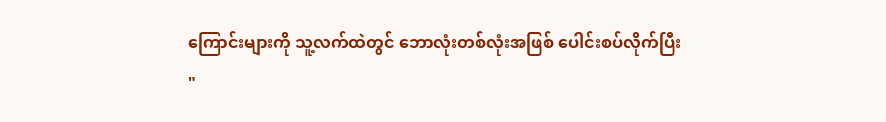ကြောင်းများကို သူ့လက်ထဲတွင် ဘောလုံးတစ်လုံးအဖြစ် ပေါင်းစပ်လိုက်ပြီး
"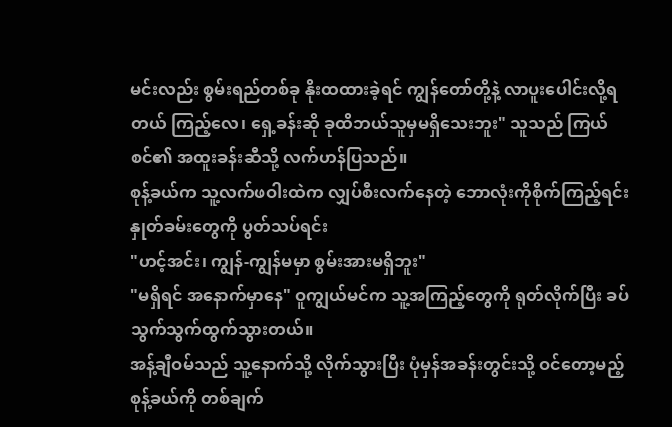မင်းလည်း စွမ်းရည်တစ်ခု နိုးထထားခဲ့ရင် ကျွန်တော်တို့နဲ့ လာပူးပေါင်းလို့ရတယ် ကြည့်လေ၊ ရှေ့ခန်းဆို ခုထိဘယ်သူမှမရှိသေးဘူး" သူသည် ကြယ်စင်၏ အထူးခန်းဆီသို့ လက်ဟန်ပြသည်။
စုန့်ခယ်က သူ့လက်ဖဝါးထဲက လျှပ်စီးလက်နေတဲ့ ဘောလုံးကိုစိုက်ကြည့်ရင်း နှုတ်ခမ်းတွေကို ပွတ်သပ်ရင်း
"ဟင့်အင်း၊ ကျွန်-ကျွန်မမှာ စွမ်းအားမရှိဘူး"
"မရှိရင် အနောက်မှာနေ" ဝူကျွယ်မင်က သူ့အကြည့်တွေကို ရုတ်လိုက်ပြီး ခပ်သွက်သွက်ထွက်သွားတယ်။
အန့်ချီဝမ်သည် သူ့နောက်သို့ လိုက်သွားပြီး ပုံမှန်အခန်းတွင်းသို့ ဝင်တော့မည့် စုန့်ခယ်ကို တစ်ချက်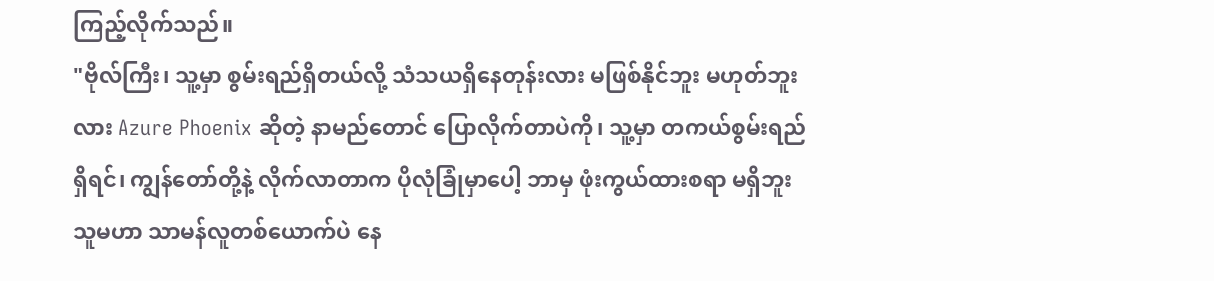ကြည့်လိုက်သည်။
"ဗိုလ်ကြီး၊ သူ့မှာ စွမ်းရည်ရှိတယ်လို့ သံသယရှိနေတုန်းလား မဖြစ်နိုင်ဘူး မဟုတ်ဘူးလား Azure Phoenix ဆိုတဲ့ နာမည်တောင် ပြောလိုက်တာပဲကို၊ သူ့မှာ တကယ်စွမ်းရည်ရှိရင်၊ ကျွန်တော်တို့နဲ့ လိုက်လာတာက ပိုလုံခြုံမှာပေါ့ ဘာမှ ဖုံးကွယ်ထားစရာ မရှိဘူး သူမဟာ သာမန်လူတစ်ယောက်ပဲ နေ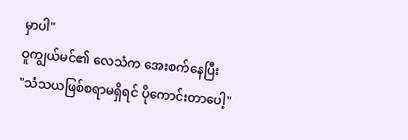မှာပါ"
ဝူကျွယ်မင်၏ လေသံက အေးစက်နေပြီး
"သံသယဖြစ်စရာမရှိရင် ပိုကောင်းတာပေါ့"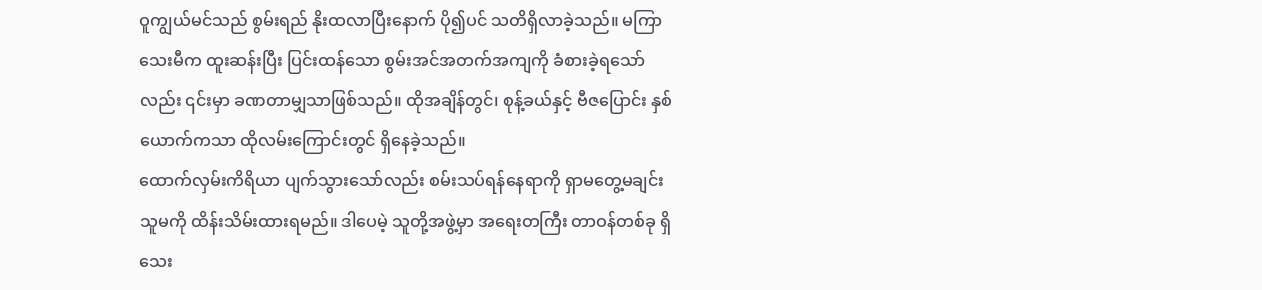ဝူကျွယ်မင်သည် စွမ်းရည် နိုးထလာပြီးနောက် ပို၍ပင် သတိရှိလာခဲ့သည်။ မကြာသေးမီက ထူးဆန်းပြီး ပြင်းထန်သော စွမ်းအင်အတက်အကျကို ခံစားခဲ့ရသော်လည်း ၎င်းမှာ ခဏတာမျှသာဖြစ်သည်။ ထိုအချိန်တွင်၊ စုန့်ခယ်နှင့် ဗီဇပြောင်း နှစ်ယောက်ကသာ ထိုလမ်းကြောင်းတွင် ရှိနေခဲ့သည်။
ထောက်လှမ်းကိရိယာ ပျက်သွားသော်လည်း စမ်းသပ်ရန်နေရာကို ရှာမတွေ့မချင်း သူမကို ထိန်းသိမ်းထားရမည်။ ဒါပေမဲ့ သူတို့အဖွဲ့မှာ အရေးတကြီး တာဝန်တစ်ခု ရှိသေး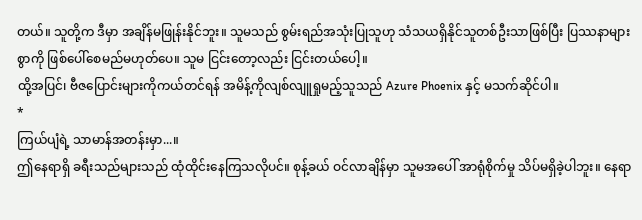တယ်။ သူတို့က ဒီမှာ အချိန်မဖြုန်းနိုင်ဘူး။ သူမသည် စွမ်းရည်အသုံးပြုသူဟု သံသယရှိနိုင်သူတစ်ဦးသာဖြစ်ပြီး ပြဿနာများစွာကို ဖြစ်ပေါ်စေမည်မဟုတ်ပေ။ သူမ ငြင်းတော့လည်း ငြင်းတယ်ပေါ့။
ထို့အပြင်၊ ဗီဇပြောင်းများကိုကယ်တင်ရန် အမိန့်ကိုလျစ်လျူရှုမည့်သူသည် Azure Phoenix နှင့် မသက်ဆိုင်ပါ။
*
ကြယ်ပျံရဲ့ သာမာန်အတန်းမှာ...။
ဤနေရာရှိ ခရီးသည်များသည် ထုံထိုင်းနေကြသလိုပင်။ စုန့်ခယ် ဝင်လာချိန်မှာ သူမအပေါ် အာရုံစိုက်မှု သိပ်မရှိခဲ့ပါဘူး။ နေရာ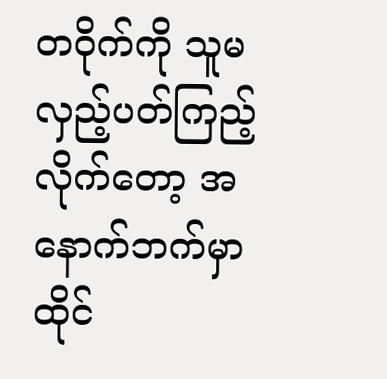တဝိုက်ကို သူမလှည့်ပတ်ကြည့်လိုက်တော့ အနောက်ဘက်မှာထိုင်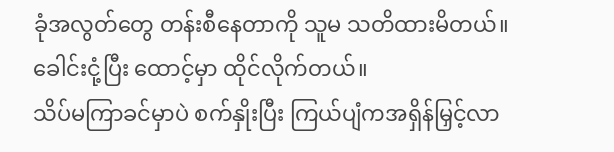ခုံအလွတ်တွေ တန်းစီနေတာကို သူမ သတိထားမိတယ်။ ခေါင်းငုံ့ပြီး ထောင့်မှာ ထိုင်လိုက်တယ်။
သိပ်မကြာခင်မှာပဲ စက်နှိုးပြီး ကြယ်ပျံကအရှိန်မြှင့်လာ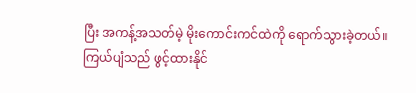ပြီး အကန့်အသတ်မဲ့ မိုးကောင်းကင်ထဲကို ရောက်သွားခဲ့တယ်။
ကြယ်ပျံသည် ဖွင့်ထားနိုင်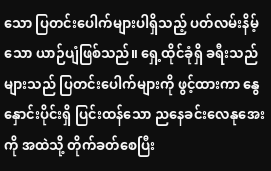သော ပြတင်းပေါက်များပါရှိသည့် ပတ်လမ်းနိမ့်သော ယာဉ်ပျံဖြစ်သည်။ ရှေ့ထိုင်ခုံရှိ ခရီးသည်များသည် ပြတင်းပေါက်များကို ဖွင့်ထားကာ နွေနှောင်းပိုင်းရှိ ပြင်းထန်သော ညနေခင်းလေနုအေးကို အထဲသို့ တိုက်ခတ်စေပြီး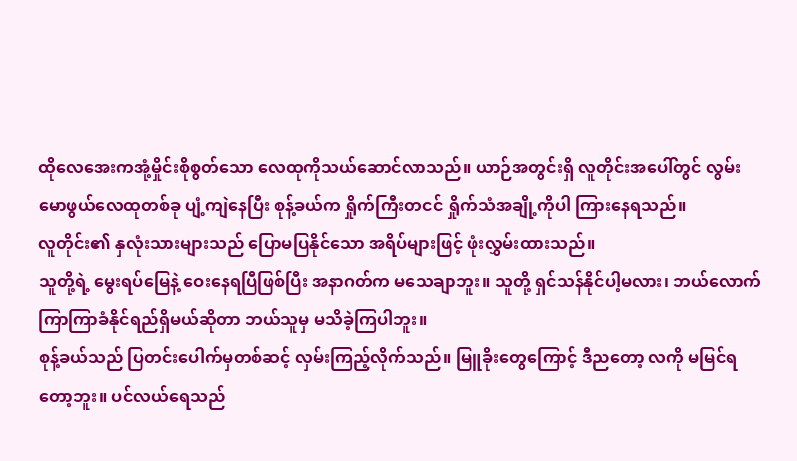ထိုလေအေးကအုံ့မှိုင်းစိုစွတ်သော လေထုကိုသယ်ဆောင်လာသည်။ ယာဉ်အတွင်းရှိ လူတိုင်းအပေါ်တွင် လွမ်းမောဖွယ်လေထုတစ်ခု ပျံ့ကျဲနေပြီး စုန့်ခယ်က ရှိုက်ကြီးတငင် ရှိုက်သံအချို့ကိုပါ ကြားနေရသည်။
လူတိုင်း၏ နှလုံးသားများသည် ပြောမပြနိုင်သော အရိပ်များဖြင့် ဖုံးလွှမ်းထားသည်။
သူတို့ရဲ့ မွေးရပ်မြေနဲ့ ဝေးနေရပြီဖြစ်ပြီး အနာဂတ်က မသေချာဘူး။ သူတို့ ရှင်သန်နိုင်ပါ့မလား၊ ဘယ်လောက်ကြာကြာခံနိုင်ရည်ရှိမယ်ဆိုတာ ဘယ်သူမှ မသိခဲ့ကြပါဘူး။
စုန့်ခယ်သည် ပြတင်းပေါက်မှတစ်ဆင့် လှမ်းကြည့်လိုက်သည်။ မြူခိုးတွေကြောင့် ဒီညတော့ လကို မမြင်ရတော့ဘူး။ ပင်လယ်ရေသည်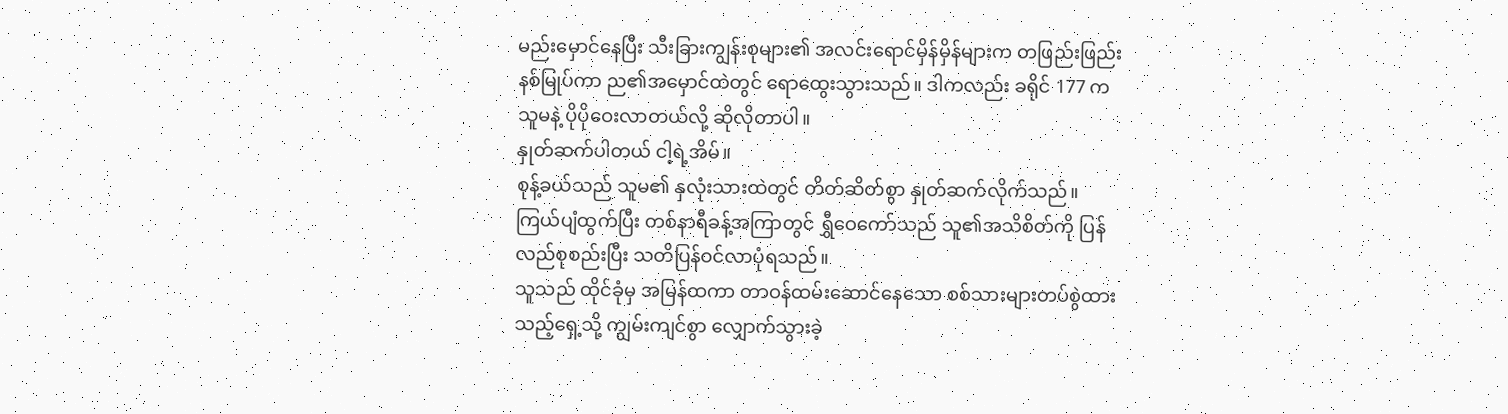မည်းမှောင်နေပြီး သီးခြားကျွန်းစုများ၏ အလင်းရောင်မှိန်မှိန်များက တဖြည်းဖြည်း နစ်မြုပ်ကာ ည၏အမှောင်ထဲတွင် ရောထွေးသွားသည်။ ဒါကလည်း ခရိုင် 177 က သူမနဲ့ ပိုပိုဝေးလာတယ်လို့ ဆိုလိုတာပါ။
နှုတ်ဆက်ပါတယ် ငါ့ရဲ့အိမ်။
စုန့်ခယ်သည် သူမ၏ နှလုံးသားထဲတွင် တိတ်ဆိတ်စွာ နှုတ်ဆက်လိုက်သည်။
ကြယ်ပျံထွက်ပြီး တစ်နာရီခန့်အကြာတွင် ရွှီဝေကော်သည် သူ၏အသိစိတ်ကို ပြန်လည်စုစည်းပြီး သတိပြန်ဝင်လာပုံရသည်။
သူသည် ထိုင်ခုံမှ အမြန်ထကာ တာဝန်ထမ်းဆောင်နေသော စစ်သားများတပ်စွဲထားသည့်ရှေ့သို့ ကျွမ်းကျင်စွာ လျှောက်သွားခဲ့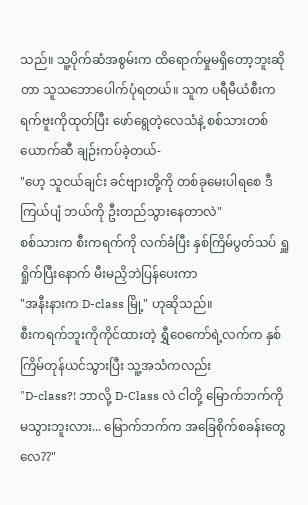သည်။ သူ့ပိုက်ဆံအစွမ်းက ထိရောက်မှုမရှိတော့ဘူးဆိုတာ သူသဘောပေါက်ပုံရတယ်။ သူက ပရီမီယံစီးကရက်ဗူးကိုထုတ်ပြီး ဖော်ရွေတဲ့လေသံနဲ့ စစ်သားတစ်ယောက်ဆီ ချဉ်းကပ်ခဲ့တယ်-
"ဟေ့ သူငယ်ချင်း ခင်ဗျားတို့ကို တစ်ခုမေးပါရစေ ဒီကြယ်ပျံ ဘယ်ကို ဦးတည်သွားနေတာလဲ"
စစ်သားက စီးကရက်ကို လက်ခံပြီး နှစ်ကြိမ်ပွတ်သပ် ရှူရှိုက်ပြီးနောက် မီးမညှိဘဲပြန်ပေးကာ
"အနီးနားက D-class မြို့" ဟုဆိုသည်။
စီးကရက်ဘူးကိုကိုင်ထားတဲ့ ရွှီဝေကော်ရဲ့လက်က နှစ်ကြိမ်တုန်ယင်သွားပြီး သူ့အသံကလည်း
"D-class?! ဘာလို့ D-Class လဲ ငါတို့ မြောက်ဘက်ကို မသွားဘူးလား... မြောက်ဘက်က အခြေစိုက်စခန်းတွေလေ??"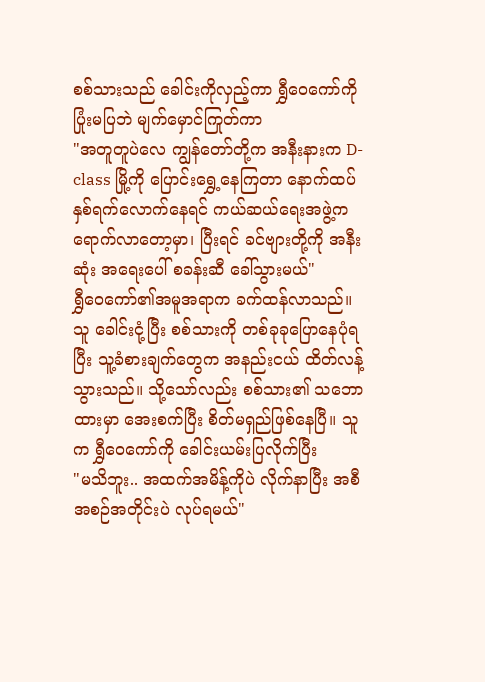စစ်သားသည် ခေါင်းကိုလှည့်ကာ ရွှီဝေကော်ကို ပြုံးမပြဘဲ မျက်မှောင်ကြုတ်ကာ
"အတူတူပဲလေ ကျွန်တော်တို့က အနီးနားက D-class မြို့ကို ပြောင်းရွှေ့နေကြတာ နောက်ထပ်နှစ်ရက်လောက်နေရင် ကယ်ဆယ်ရေးအဖွဲ့က ရောက်လာတော့မှာ၊ ပြီးရင် ခင်ဗျားတို့ကို အနီးဆုံး အရေးပေါ် စခန်းဆီ ခေါ်သွားမယ်"
ရွှီဝေကော်၏အမူအရာက ခက်ထန်လာသည်။ သူ ခေါင်းငုံ့ပြီး စစ်သားကို တစ်ခုခုပြောနေပုံရပြီး သူ့ခံစားချက်တွေက အနည်းငယ် ထိတ်လန့်သွားသည်။ သို့သော်လည်း စစ်သား၏ သဘောထားမှာ အေးစက်ပြီး စိတ်မရှည်ဖြစ်နေပြီ။ သူက ရွှီဝေကော်ကို ခေါင်းယမ်းပြလိုက်ပြီး
"မသိဘူး.. အထက်အမိန့်ကိုပဲ လိုက်နာပြီး အစီအစဉ်အတိုင်းပဲ လုပ်ရမယ်"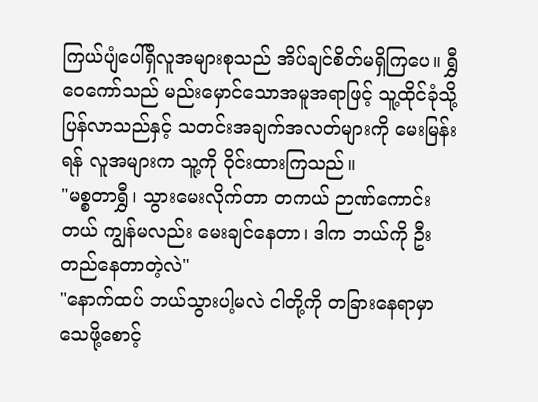ကြယ်ပျံပေါ်ရှိလူအများစုသည် အိပ်ချင်စိတ်မရှိကြပေ။ ရွှီဝေကော်သည် မည်းမှောင်သောအမူအရာဖြင့် သူ့ထိုင်ခုံသို့ပြန်လာသည်နှင့် သတင်းအချက်အလတ်များကို မေးမြန်းရန် လူအများက သူ့ကို ဝိုင်းထားကြသည်။
"မစ္စတာရွှီ၊ သွားမေးလိုက်တာ တကယ် ဉာဏ်ကောင်းတယ် ကျွန်မလည်း မေးချင်နေတာ၊ ဒါက ဘယ်ကို ဦးတည်နေတာတဲ့လဲ"
"နောက်ထပ် ဘယ်သွားပါ့မလဲ ငါတို့ကို တခြားနေရာမှာ သေဖို့စောင့်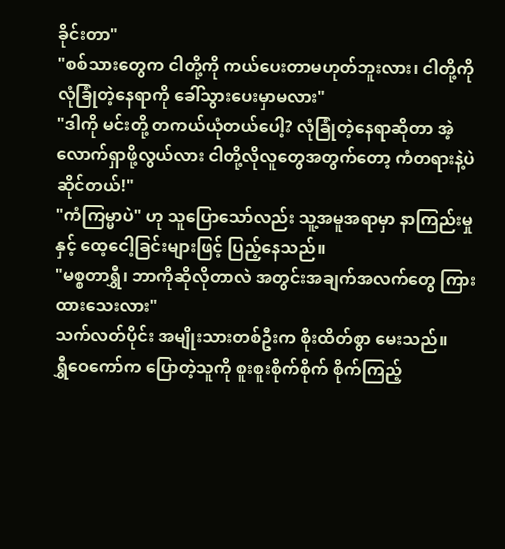ခိုင်းတာ"
"စစ်သားတွေက ငါတို့ကို ကယ်ပေးတာမဟုတ်ဘူးလား၊ ငါတို့ကို လုံခြုံတဲ့နေရာကို ခေါ်သွားပေးမှာမလား"
"ဒါကို မင်းတို့ တကယ်ယုံတယ်ပေါ့? လုံခြုံတဲ့နေရာဆိုတာ အဲ့လောက်ရှာဖို့လွယ်လား ငါတို့လိုလူတွေအတွက်တော့ ကံတရားနဲ့ပဲ ဆိုင်တယ်!"
"ကံကြမ္မာပဲ" ဟု သူပြောသော်လည်း သူ့အမူအရာမှာ နာကြည်းမှုနှင့် ထေ့ငေါ့ခြင်းများဖြင့် ပြည့်နေသည်။
"မစ္စတာရွှီ၊ ဘာကိုဆိုလိုတာလဲ အတွင်းအချက်အလက်တွေ ကြားထားသေးလား"
သက်လတ်ပိုင်း အမျိုးသားတစ်ဦးက စိုးထိတ်စွာ မေးသည်။
ရွှီဝေကော်က ပြောတဲ့သူကို စူးစူးစိုက်စိုက် စိုက်ကြည့်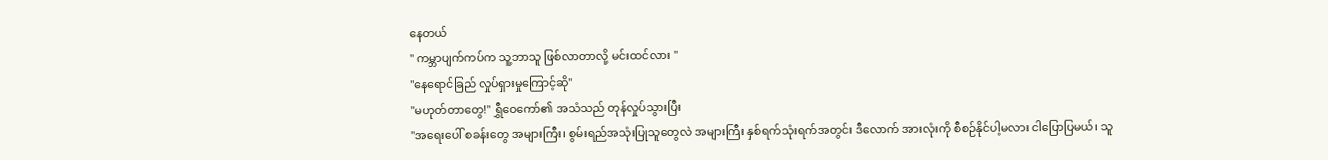နေတယ်
" ကမ္ဘာပျက်ကပ်က သူ့ဘာသူ ဖြစ်လာတာလို့ မင်းထင်လား "
"နေရောင်ခြည် လှုပ်ရှားမှုကြောင့်ဆို"
"မဟုတ်တာတွေ!" ရွှီဝေကော်၏ အသံသည် တုန်လှုပ်သွားပြီး
"အရေးပေါ် စခန်းတွေ အများကြီး၊ စွမ်းရည်အသုံးပြုသူတွေလဲ အများကြီး နှစ်ရက်သုံးရက်အတွင်း ဒီလောက် အားလုံးကို စီစဉ်နိုင်ပါ့မလား ငါပြောပြမယ်၊ သူ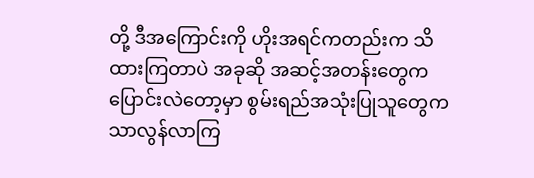တို့ ဒီအကြောင်းကို ဟိုးအရင်ကတည်းက သိထားကြတာပဲ အခုဆို အဆင့်အတန်းတွေက ပြောင်းလဲတော့မှာ စွမ်းရည်အသုံးပြုသူတွေက သာလွန်လာကြ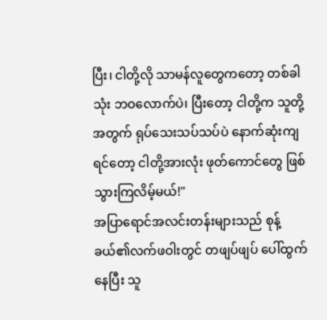ပြီး၊ ငါတို့လို သာမန်လူတွေကတော့ တစ်ခါသုံး ဘဝလောက်ပဲ၊ ပြီးတော့ ငါတို့က သူတို့အတွက် ရုပ်သေးသပ်သပ်ပဲ နောက်ဆုံးကျရင်တော့ ငါတို့အားလုံး ဖုတ်ကောင်တွေ ဖြစ်သွားကြလိမ့်မယ်!"
အပြာရောင်အလင်းတန်းများသည် စုန့်ခယ်၏လက်ဖဝါးတွင် တဖျပ်ဖျပ် ပေါ်ထွက်နေပြီး သူ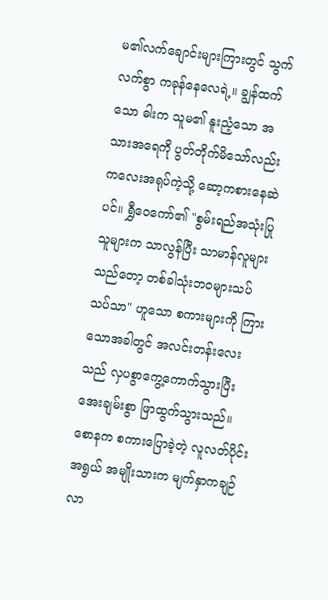မ၏လက်ချောင်းများကြားတွင် သွက်လက်စွာ ကခုန်နေလေရဲ့။ ချွန်ထက်သော ဓါးက သူမ၏ နူးညံ့သော အသားအရေကို ပွတ်တိုက်မိသော်လည်း ကလေးအရုပ်ကဲ့သို့ ဆော့ကစားနေဆဲပင်။ ရွှီဝေကော်၏ "စွမ်းရည်အသုံးပြုသူများက သာလွန်ပြီး သာမာန်လူများသည်တော့ တစ်ခါသုံးဘဝများသပ်သပ်သာ" ဟူသော စကားများကို ကြားသောအခါတွင် အလင်းတန်းလေးသည် လှပစွာကွေ့ကောက်သွားပြီး အေးချမ်းစွာ ဖြာထွက်သွားသည်။
စောနက စကားပြောခဲ့တဲ့ လူလတ်ပိုင်းအရွယ် အမျိုးသားက မျက်နှာကချဉ်လာ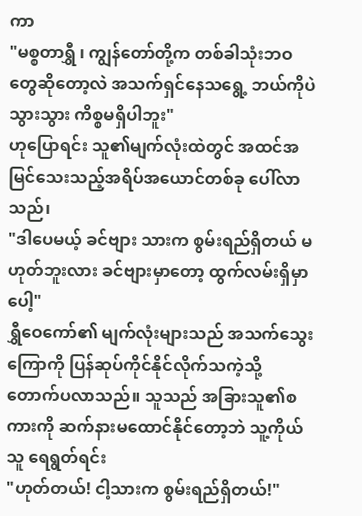ကာ
"မစ္စတာရွှီ ၊ ကျွန်တော်တို့က တစ်ခါသုံးဘဝတွေဆိုတော့လဲ အသက်ရှင်နေသရွေ့ ဘယ်ကိုပဲ သွားသွား ကိစ္စမရှိပါဘူး"
ဟုပြောရင်း သူ၏မျက်လုံးထဲတွင် အထင်အမြင်သေးသည့်အရိပ်အယောင်တစ်ခု ပေါ်လာသည်၊
"ဒါပေမယ့် ခင်ဗျား သားက စွမ်းရည်ရှိတယ် မဟုတ်ဘူးလား ခင်ဗျားမှာတော့ ထွက်လမ်းရှိမှာပေါ့"
ရွှီဝေကော်၏ မျက်လုံးများသည် အသက်သွေးကြောကို ပြန်ဆုပ်ကိုင်နိုင်လိုက်သကဲ့သို့ တောက်ပလာသည်။ သူသည် အခြားသူ၏စကားကို ဆက်နားမထောင်နိုင်တော့ဘဲ သူ့ကိုယ်သူ ရေရွတ်ရင်း
"ဟုတ်တယ်! ငါ့သားက စွမ်းရည်ရှိတယ်!"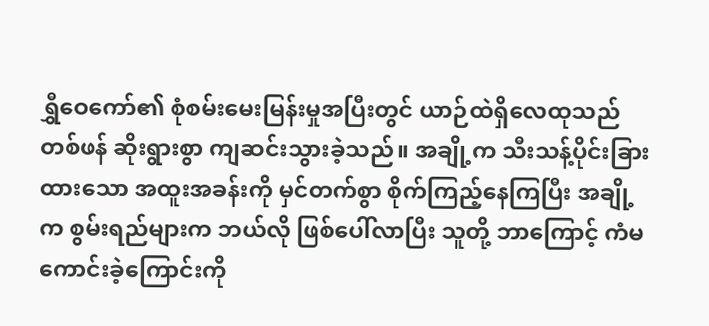ရွှီဝေကော်၏ စုံစမ်းမေးမြန်းမှုအပြီးတွင် ယာဉ်ထဲရှိလေထုသည် တစ်ဖန် ဆိုးရွားစွာ ကျဆင်းသွားခဲ့သည်။ အချို့က သီးသန့်ပိုင်းခြားထားသော အထူးအခန်းကို မှင်တက်စွာ စိုက်ကြည့်နေကြပြီး အချို့က စွမ်းရည်များက ဘယ်လို ဖြစ်ပေါ်လာပြီး သူတို့ ဘာကြောင့် ကံမကောင်းခဲ့ကြောင်းကို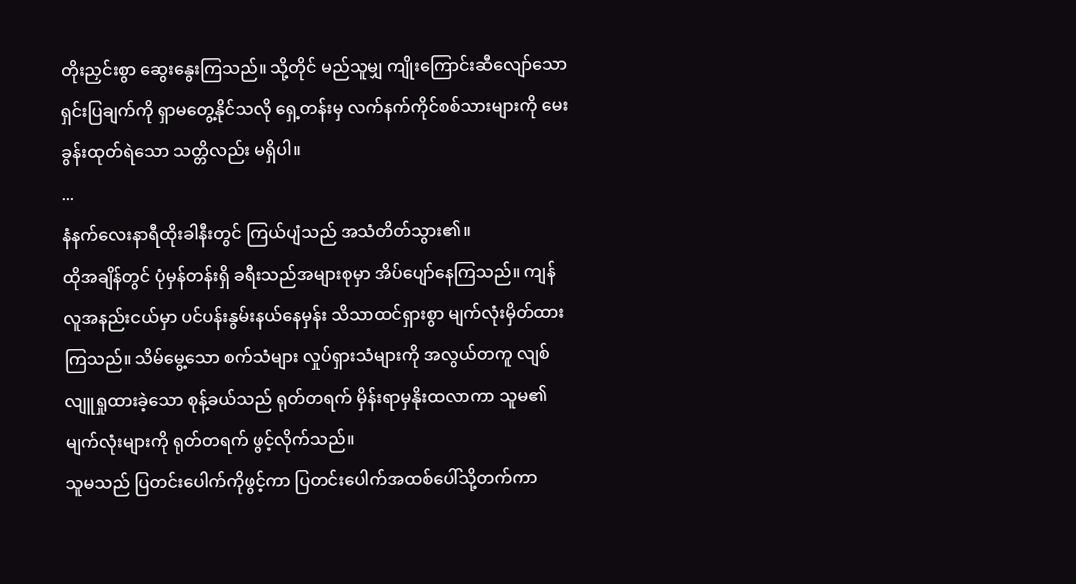တိုးညှင်းစွာ ဆွေးနွေးကြသည်။ သို့တိုင် မည်သူမျှ ကျိုးကြောင်းဆီလျော်သော ရှင်းပြချက်ကို ရှာမတွေ့နိုင်သလို ရှေ့တန်းမှ လက်နက်ကိုင်စစ်သားများကို မေးခွန်းထုတ်ရဲသော သတ္တိလည်း မရှိပါ။
...
နံနက်လေးနာရီထိုးခါနီးတွင် ကြယ်ပျံသည် အသံတိတ်သွား၏။
ထိုအချိန်တွင် ပုံမှန်တန်းရှိ ခရီးသည်အများစုမှာ အိပ်ပျော်နေကြသည်။ ကျန်လူအနည်းငယ်မှာ ပင်ပန်းနွမ်းနယ်နေမှန်း သိသာထင်ရှားစွာ မျက်လုံးမှိတ်ထားကြသည်။ သိမ်မွေ့သော စက်သံများ လှုပ်ရှားသံများကို အလွယ်တကူ လျစ်လျူရှုထားခဲ့သော စုန့်ခယ်သည် ရုတ်တရက် မှိန်းရာမှနိုးထလာကာ သူမ၏ မျက်လုံးများကို ရုတ်တရက် ဖွင့်လိုက်သည်။
သူမသည် ပြတင်းပေါက်ကိုဖွင့်ကာ ပြတင်းပေါက်အထစ်ပေါ်သို့တက်ကာ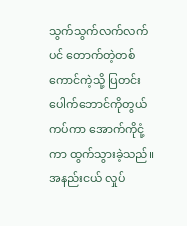သွက်သွက်လက်လက်ပင် တောက်တဲ့တစ်ကောင်ကဲ့သို့ ပြတင်းပေါက်ဘောင်ကိုတွယ်ကပ်ကာ အောက်ကိုငုံ့ကာ ထွက်သွားခဲ့သည်။ အနည်းငယ် လှုပ်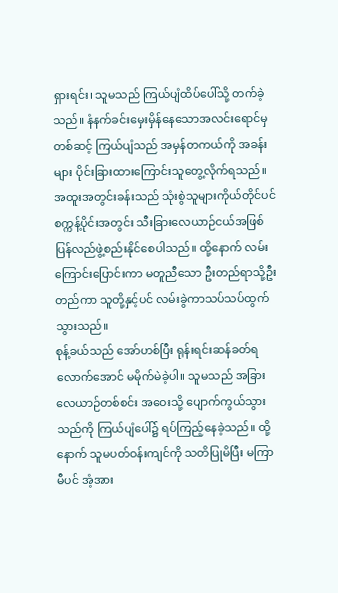ရှားရင်း၊ သူမသည် ကြယ်ပျံထိပ်ပေါ်သို့ တက်ခဲ့သည်။ နံနက်ခင်းမှေးမှိန်နေသောအလင်းရောင်မှတစ်ဆင့် ကြယ်ပျံသည် အမှန်တကယ်ကို အခန်းများ ပိုင်းခြားထားကြောင်းသူတွေ့လိုက်ရသည်။ အထူးအတွင်းခန်းသည် သုံးစွဲသူများကိုယ်တိုင်ပင် စက္ကန့်ပိုင်းအတွင်း သီးခြားလေယာဉ်ငယ်အဖြစ် ပြန်လည်ဖွဲ့စည်းနိုင်စေပါသည်။ ထို့နောက် လမ်းကြောင်းပြောင်းကာ မတူညီသော ဦးတည်ရာသို့ဦးတည်ကာ သူတို့နှင့်ပင် လမ်းခွဲကာသပ်သပ်ထွက်သွားသည်။
စုန့်ခယ်သည် အော်ဟစ်ပြီး ရုန်းရင်းဆန်ခတ်ရလောက်အောင် မမိုက်မဲခဲ့ပါ။ သူမသည် အခြားလေယာဉ်တစ်စင်း အဝေးသို့ ပျောက်ကွယ်သွားသည်ကို ကြယ်ပျံပေါ်၌ ရပ်ကြည့်နေခဲ့သည်။ ထို့နောက် သူမပတ်ဝန်းကျင်ကို သတိပြုမိပြီး မကြာမီပင် အံ့အား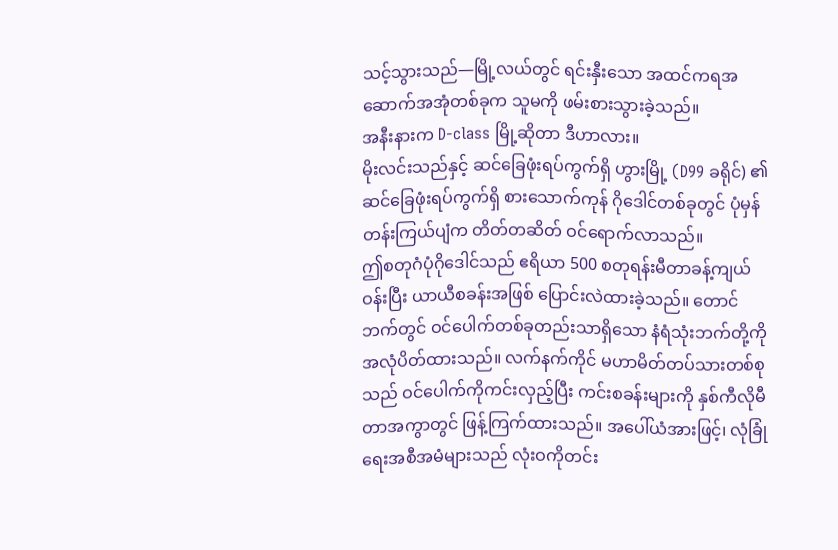သင့်သွားသည်—မြို့လယ်တွင် ရင်းနှီးသော အထင်ကရအဆောက်အအုံတစ်ခုက သူမကို ဖမ်းစားသွားခဲ့သည်။
အနီးနားက D-class မြို့ဆိုတာ ဒီဟာလား။
မိုးလင်းသည်နှင့် ဆင်ခြေဖုံးရပ်ကွက်ရှိ ဟွားမြို့ (D99 ခရိုင်) ၏ ဆင်ခြေဖုံးရပ်ကွက်ရှိ စားသောက်ကုန် ဂိုဒေါင်တစ်ခုတွင် ပုံမှန်တန်းကြယ်ပျံက တိတ်တဆိတ် ဝင်ရောက်လာသည်။
ဤစတုဂံပုံဂိုဒေါင်သည် ဧရိယာ 500 စတုရန်းမီတာခန့်ကျယ်ဝန်းပြီး ယာယီစခန်းအဖြစ် ပြောင်းလဲထားခဲ့သည်။ တောင်ဘက်တွင် ဝင်ပေါက်တစ်ခုတည်းသာရှိသော နံရံသုံးဘက်တို့ကို အလုံပိတ်ထားသည်။ လက်နက်ကိုင် မဟာမိတ်တပ်သားတစ်စုသည် ဝင်ပေါက်ကိုကင်းလှည့်ပြီး ကင်းစခန်းများကို နှစ်ကီလိုမီတာအကွာတွင် ဖြန့်ကြက်ထားသည်။ အပေါ်ယံအားဖြင့်၊ လုံခြုံရေးအစီအမံများသည် လုံးဝကိုတင်း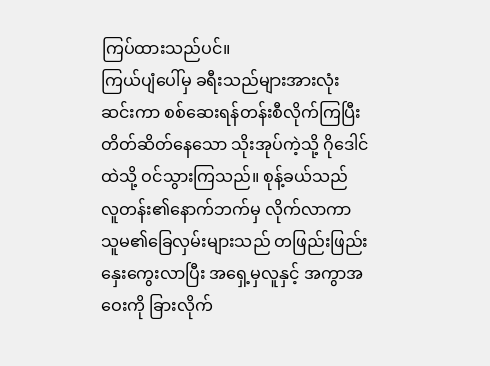ကြပ်ထားသည်ပင်။
ကြယ်ပျံပေါ်မှ ခရီးသည်များအားလုံး ဆင်းကာ စစ်ဆေးရန်တန်းစီလိုက်ကြပြီး တိတ်ဆိတ်နေသော သိုးအုပ်ကဲ့သို့ ဂိုဒေါင်ထဲသို့ ဝင်သွားကြသည်။ စုန့်ခယ်သည် လူတန်း၏နောက်ဘက်မှ လိုက်လာကာ သူမ၏ခြေလှမ်းများသည် တဖြည်းဖြည်းနှေးကွေးလာပြီး အရှေ့မှလူနှင့် အကွာအဝေးကို ခြားလိုက်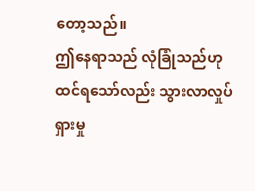တော့သည်။
ဤနေရာသည် လုံခြုံသည်ဟု ထင်ရသော်လည်း သွားလာလှုပ်ရှားမှု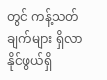တွင် ကန့်သတ်ချက်များ ရှိလာနိုင်ဖွယ်ရှိ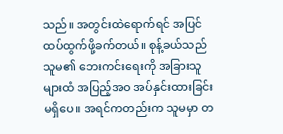သည်။ အတွင်းထဲရောက်ရင် အပြင်ထပ်ထွက်ဖို့ခက်တယ်။ စုန့်ခယ်သည် သူမ၏ ဘေးကင်းရေးကို အခြားသူများထံ အပြည့်အဝ အပ်နှင်းထားခြင်းမရှိပေ။ အရင်ကတည်းက သူမမှာ တ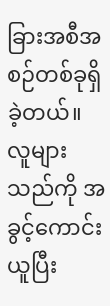ခြားအစီအစဉ်တစ်ခုရှိခဲ့တယ်။
လူများသည်ကို အခွင့်ကောင်းယူပြီး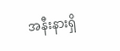အနီးနားရှိ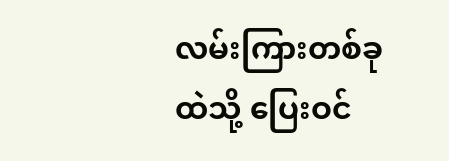လမ်းကြားတစ်ခုထဲသို့ ပြေးဝင်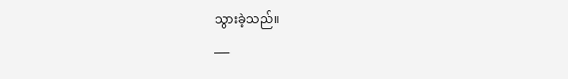သွားခဲ့သည်။
___